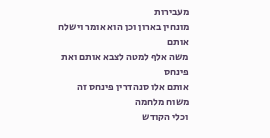מעבירות
מונחין בארון וכן הוא אומר וישלח אותם
משה אלף למטה לצבא אותם ואת פינחס
אותם אלו סנהדרין פינחס זה משוח מלחמה
וכלי הקודש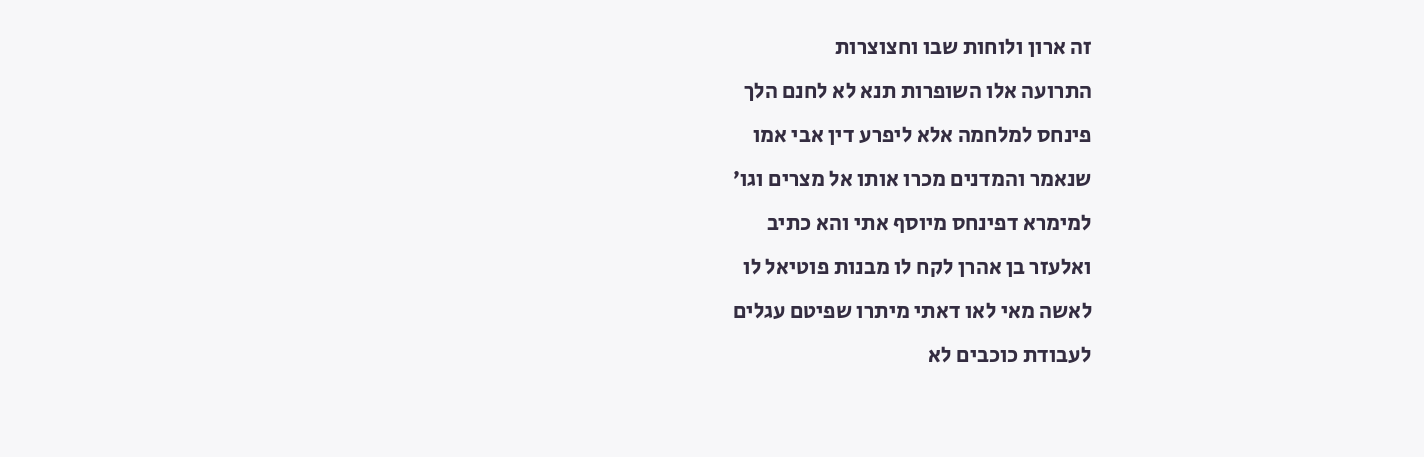זה ארון ולוחות שבו וחצוצרות
התרועה אלו השופרות תנא לא לחנם הלך
פינחס למלחמה אלא ליפרע דין אבי אמו
שנאמר והמדנים מכרו אותו אל מצרים וגו׳
למימרא דפינחס מיוסף אתי והא כתיב
ואלעזר בן אהרן לקח לו מבנות פוטיאל לו
לאשה מאי לאו דאתי מיתרו שפיטם עגלים
לעבודת כוכבים לא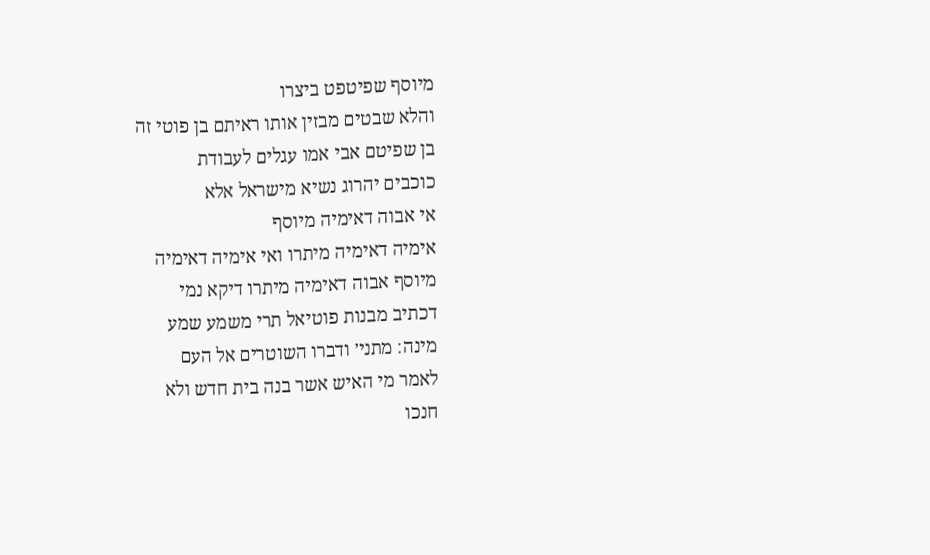מיוסף שפיטפט ביצרו
והלא שבטים מבזין אותו ראיתם בן פוטי זה
בן שפיטם אבי אמו עגלים לעבודת
כוכבים יהרוג נשיא מישראל אלא
אי אבוה דאימיה מיוסף
אימיה דאימיה מיתרו ואי אימיה דאימיה
מיוסף אבוה דאימיה מיתרו דיקא נמי
דכתיב מבנות פוטיאל תרי משמע שמע
מינה׃ מתני׳ ודברו השוטרים אל העם
לאמר מי האיש אשר בנה בית חדש ולא
חנכו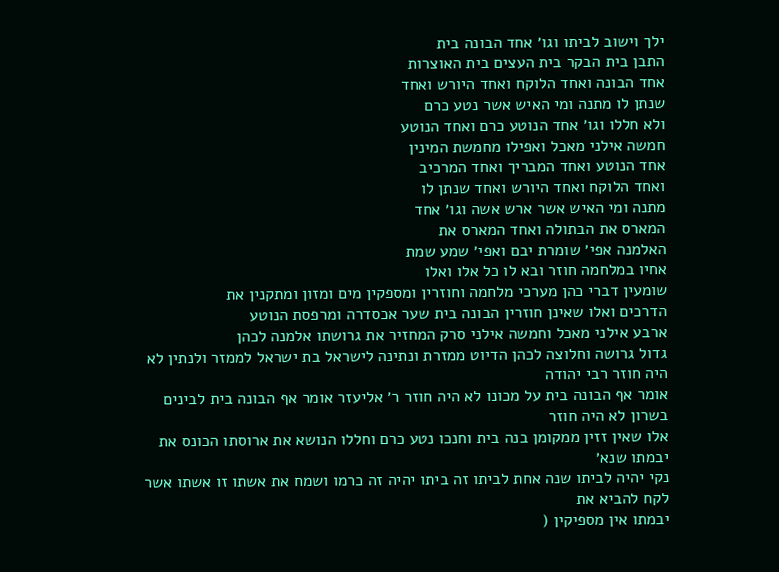ילך וישוב לביתו וגו׳ אחד הבונה בית
התבן בית הבקר בית העצים בית האוצרות
אחד הבונה ואחד הלוקח ואחד היורש ואחד
שנתן לו מתנה ומי האיש אשר נטע כרם
ולא חללו וגו׳ אחד הנוטע כרם ואחד הנוטע
חמשה אילני מאכל ואפילו מחמשת המינין
אחד הנוטע ואחד המבריך ואחד המרכיב
ואחד הלוקח ואחד היורש ואחד שנתן לו
מתנה ומי האיש אשר ארש אשה וגו׳ אחד
המארס את הבתולה ואחד המארס את
האלמנה אפי׳ שומרת יבם ואפי׳ שמע שמת
אחיו במלחמה חוזר ובא לו כל אלו ואלו
שומעין דברי כהן מערכי מלחמה וחוזרין ומספקין מים ומזון ומתקנין את
הדרכים ואלו שאינן חוזרין הבונה בית שער אכסדרה ומרפסת הנוטע
ארבע אילני מאכל וחמשה אילני סרק המחזיר את גרושתו אלמנה לכהן
גדול גרושה וחלוצה לכהן הדיוט ממזרת ונתינה לישראל בת ישראל לממזר ולנתין לא היה חוזר רבי יהודה
אומר אף הבונה בית על מכונו לא היה חוזר ר׳ אליעזר אומר אף הבונה בית לבינים בשרון לא היה חוזר
אלו שאין זזין ממקומן בנה בית וחנכו נטע כרם וחללו הנושא את ארוסתו הכונס את יבמתו שנא׳
נקי יהיה לביתו שנה אחת לביתו זה ביתו יהיה זה כרמו ושמח את אשתו זו אשתו אשר לקח להביא את
יבמתו אין מספיקין (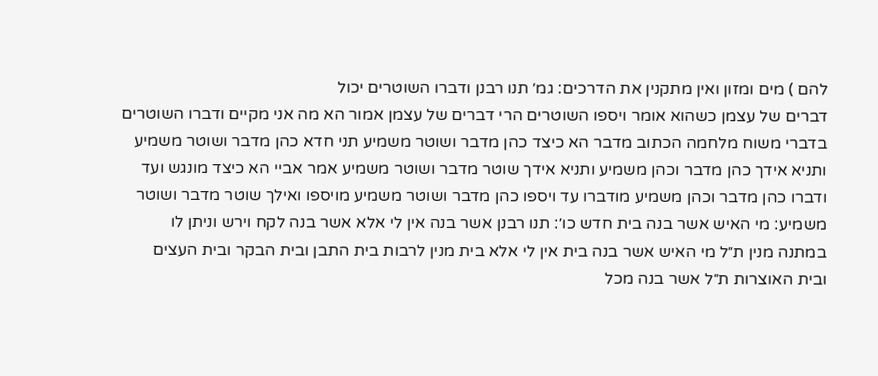להם ) מים ומזון ואין מתקנין את הדרכים׃ גמ׳ תנו רבנן ודברו השוטרים יכול
דברים של עצמן כשהוא אומר ויספו השוטרים הרי דברים של עצמן אמור הא מה אני מקיים ודברו השוטרים
בדברי משוח מלחמה הכתוב מדבר הא כיצד כהן מדבר ושוטר משמיע תני חדא כהן מדבר ושוטר משמיע
ותניא אידך כהן מדבר וכהן משמיע ותניא אידך שוטר מדבר ושוטר משמיע אמר אביי הא כיצד מונגש ועד
ודברו כהן מדבר וכהן משמיע מודברו עד ויספו כהן מדבר ושוטר משמיע מויספו ואילך שוטר מדבר ושוטר
משמיע׃ מי האיש אשר בנה בית חדש כו׳׃ תנו רבנן אשר בנה אין לי אלא אשר בנה לקח וירש וניתן לו
במתנה מנין ת״ל מי האיש אשר בנה בית אין לי אלא בית מנין לרבות בית התבן ובית הבקר ובית העצים
ובית האוצרות ת״ל אשר בנה מכל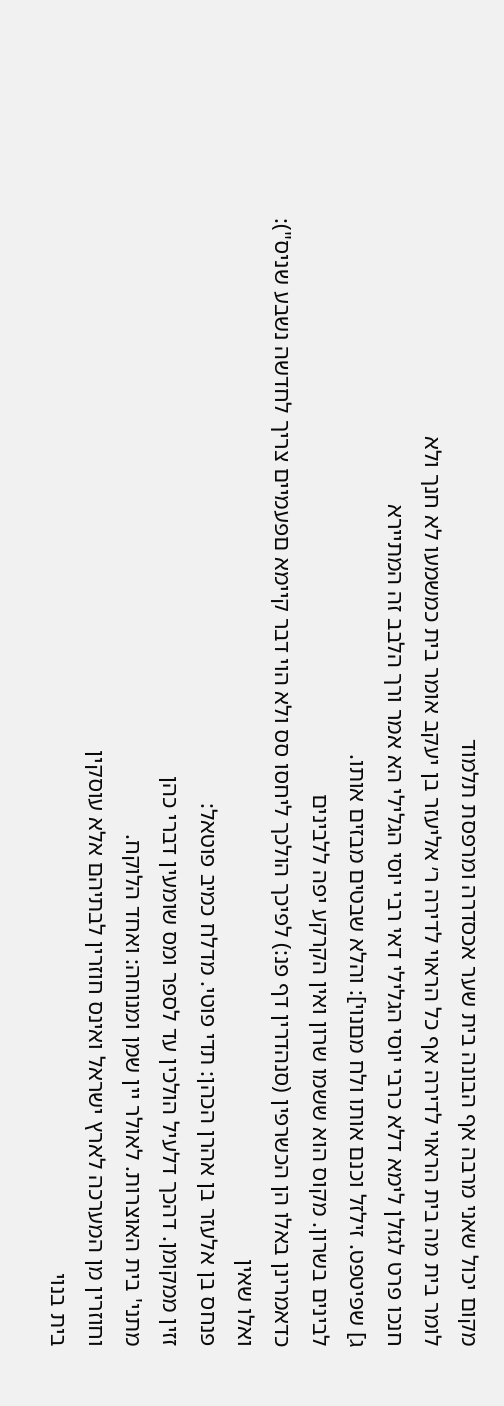מקום יכול שאני מרבה אף הבונה בית שער אכסדרה ומרפסת תלמוד
לומר בית מה בית הראוי לדירה אף כל הראוי לדירה ר׳ אליעזר בן יעקב אומר בית כמשמעו לא חנך ולא
חנכו פרט לגזלן לימא דלא כרבי יוסי הגלילי דאי רבי יוסי הגלילי הא אמר ורך הלבב זה המתיירא
ג] שפיטפט. זילזל וכנם אותו ולח מםנוי]: והלא שבטים מבזים אותו.
לבינים בשרון. מקוס הוא ששמו שרון ואין הקרקע יפה ללבינים
כדאמרינן באלו הן הכשרפין (סנהדרין דף פנ:) לפיכך הולכך ליחסו סס ולא הוי דבר קיימא םפעמיים צריך לחדשה נשבע שניס"): ואלו שאין
פנחס בן אלעזר בן אהרן הכהן: תדי פוטי. מדלח כמיב פוטאל:
זזין ממקומן. דהכך דלעיל הולכין עד לספר ומס שומעין דברי כהן
מתני' בית האוצרות. לאולר יין שמן ומנוחה: ואחד הלוקח.
וחוזרין מן המערכה לארץ ישראל ואינס חוזרין לבתיהם אלא עוסקין
בית בנוי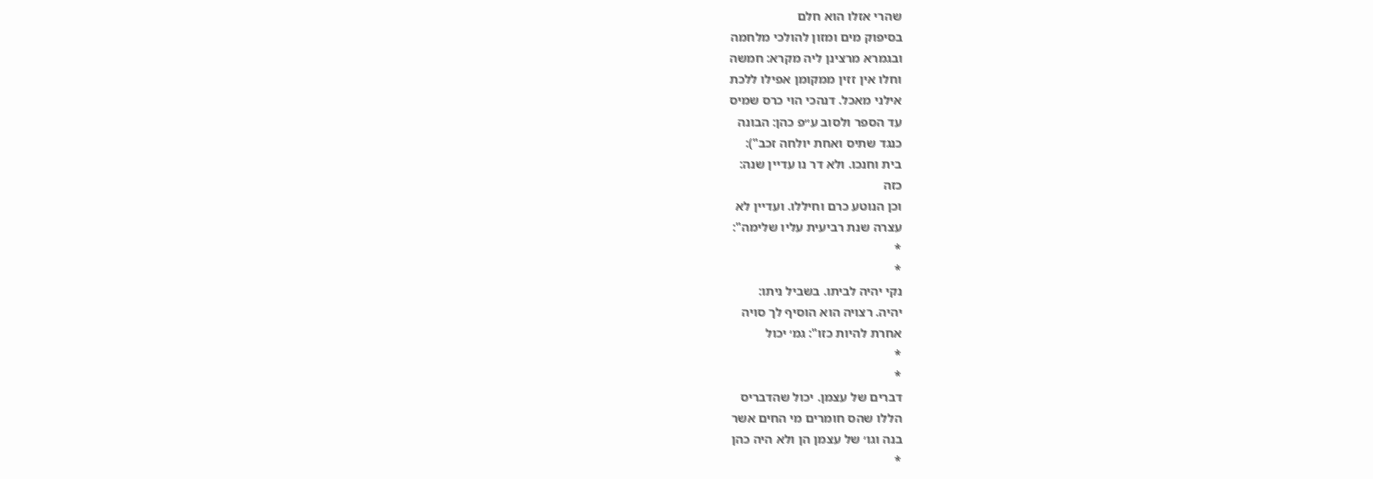שהרי אזלו הוא חלם
בסיפוק מים ומזון להולכי מלחמה
ובגמרא מרצינן ליה מקרא: חמשה
וחלו אין זזין ממקומן אפילו ללכת
אילני מאכל. דנהכי הוי כרס שמיס
עד הספר ולסוב ע״פ כהן: הבונה
כנגד שתיס ואחת יולחה זכב"):
בית וחנכו. ולא דר נו עדיין שנה:
כזה
וכן הנוטע כרם וחיללו. ועדיין לא
עצרה שנת רביעית עליו שלימה":
*
*
נקי יהיה לביתו. בשביל ניתו:
יהיה. רצויה הוא הוסיף לך סויה
אחרת להיות כזו": גמ׳ יכול
*
*
דברים של עצמן. יכול שהדבריס
הללו שהס חומרים מי החים אשר
בנה וגו׳ של עצמן הן ולא היה כהן
*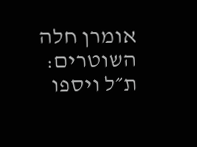אומרן חלה השוטרים: ת״ל ויספו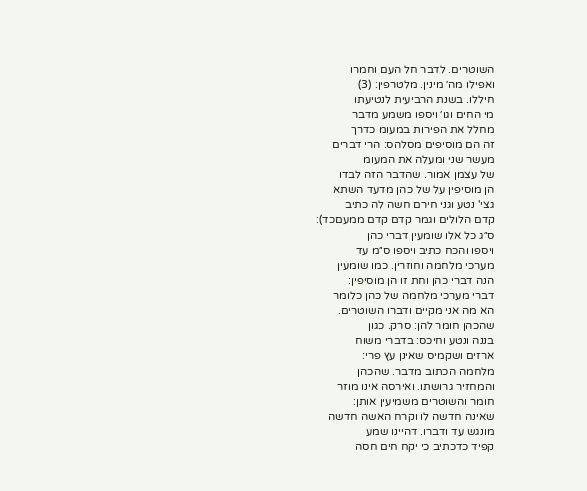השוטרים. לדבר חל העם וחמרו
ואפילו מה׳ מינין. מלטרפין: (3)
חיללו. בשנת הרביעית לנטיעתו
מי החים וגו׳ ויספו משמע מדבר
מחלל את הפירות במעומ כדרך
זה הם מוסיפים מסלהס: הרי דברים
מעשר שני ומעלה את המעומ
של עצמן אמור. שהדבר הזה לבדו
הן מוסיפין על של כהן מדעד השתא
גצי' נטע וגני חירם חשה לה כתיב
קדם הלולים וגמר קדם קדם ממעםכד):
ס״ג כל אלו שומעין דברי כהן
ויספו והכח כתיב ויספו ס״מ עד
מערכי מלחמה וחוזרין. כמו שומעין
הנה דברי כהן וחת זו הן מוסיפין:
דברי מערכי מלחמה של כהן כלומר
הא מה אני מקיים ודברו השוטרים.
שהכהן חומר להן: סרק. כגון
בננה ונטע וחיכס: בדברי משוח
ארזים ושקמיס שאינן עץ פרי:
מלחמה הכתוב מדבר. שהכהן
והמחזיר גרושתו. ואירסה אינו מוזר
חומר והשוטרים משמיעין אותן:
שאינה חדשה לו וקרח האשה חדשה
מונגש עד ודברו. דהיינו שמע
קפיד כדכתיב כי יקח חים חסה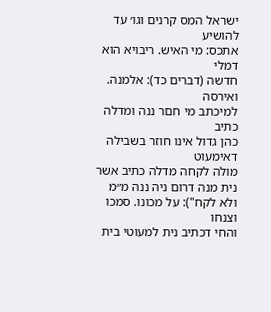ישראל המס קרנים וגו׳ עד להושיע
אתכס: מי האיש. ריבויא הוא דמלי
חדשה (דברים כד): אלמנה. ואירסה
למיכתב מי חםר ננה ומדלה כתיב
כהן גדול אינו חוזר בשבילה דאימעוט
מולה לקחה מדלה כתיב אשר
נית מנה דרום ניה ננה מ״מ
ולא לקח"): על מכונו. סמכו וצנחו
והחי דכתיב נית למעוטי בית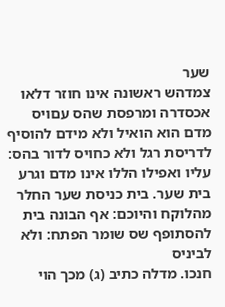שער
צמדהש ראשונה אינו חוזר דלאו
אכסדרה ומרפסת שהס עםויס
מדם הוא הואיל ולא מידם להוסיף
לדריסת רגל ולא כחויס לדור בהס:
עליו ואפילו הללו אינו מדם וגרע
בית שער. בית כניסת שער החלר
מהלוקח והיוכם: אף הבונה בית
להסתופף שס שומר הפתח: ולא
לביניס
חנכו. מדלה כתיב (ג) מכך הוי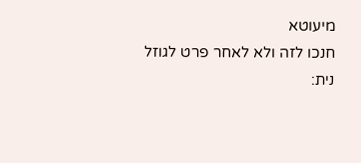מיעוטא
חנכו לזה ולא לאחר פרט לגוזל
נית: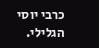כרבי יוסי הגלילי.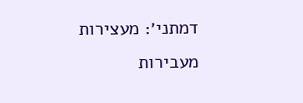דמתני׳: מעצירות
מעבירות